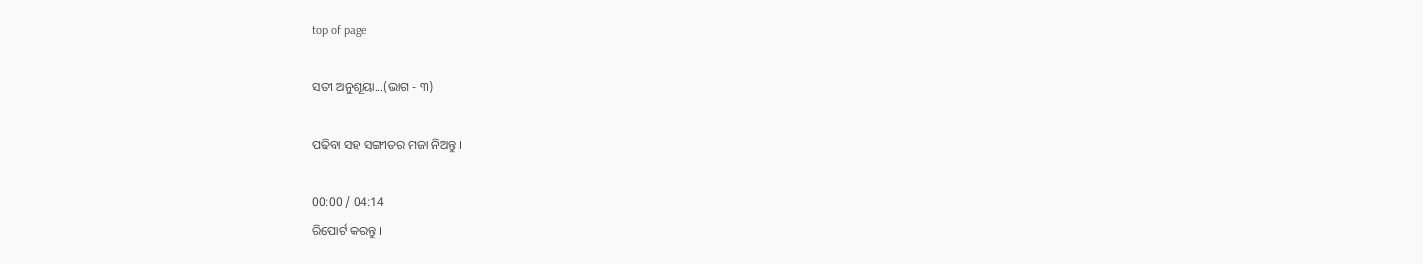top of page

ସତୀ ଅନୁଶୂୟା...(ଭାଗ - ୩)

ପଢିବା ସହ ସଙ୍ଗୀତର ମଜା ନିଅନ୍ତୁ ।

00:00 / 04:14
ରିପୋର୍ଟ କରନ୍ତୁ ।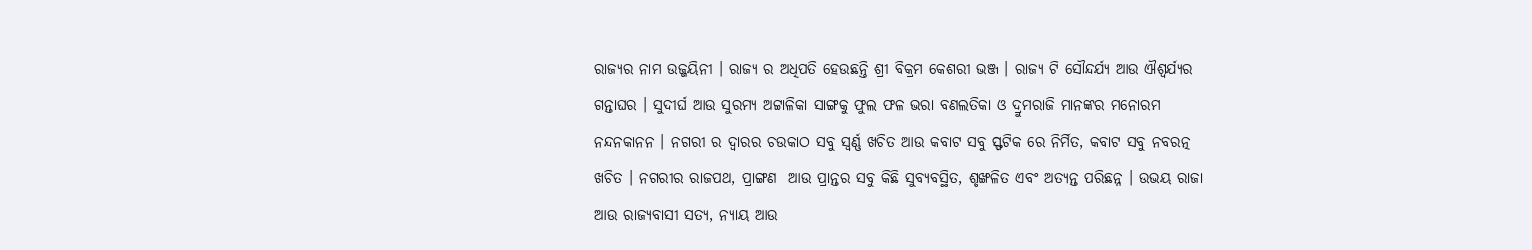ରାଜ୍ୟର ନାମ ଉଜ୍ଜୟିନୀ । ରାଜ୍ୟ ର ଅଧିପତି ହେଉଛନ୍ତି ଶ୍ରୀ ବିକ୍ରମ କେଶରୀ ଭଞ୍ଜ । ରାଜ୍ୟ ଟି ସୌନ୍ଦର୍ଯ୍ୟ ଆଉ ଐଶ୍ଵର୍ଯ୍ୟର ଗନ୍ତାଘର । ସୁଦୀର୍ଘ ଆଉ ସୁରମ୍ୟ ଅଟ୍ଟାଳିକା ସାଙ୍ଗକୁ ଫୁଲ ଫଳ ଭରା ବଣଲତିକା ଓ ଦ୍ରୁମରାଜି ମାନଙ୍କର ମନୋରମ ନନ୍ଦନକାନନ । ନଗରୀ ର ଦ୍ଵାରର ଚଉକାଠ ସବୁ ସ୍ଵର୍ଣ୍ଣ ଖଚିତ ଆଉ କବାଟ ସବୁ ସ୍ଫଟିକ ରେ ନିର୍ମିତ, କବାଟ ସବୁ ନବରତ୍ନ ଖଚିତ । ନଗରୀର ରାଜପଥ, ପ୍ରାଙ୍ଗଣ  ଆଉ ପ୍ରାନ୍ତର ସବୁ କିଛି ସୁବ୍ୟବସ୍ଥିତ, ଶୃଙ୍ଖଳିତ ଏବଂ ଅତ୍ୟନ୍ତ ପରିଛନ୍ନ । ଉଭୟ ରାଜା ଆଉ ରାଜ୍ୟବାସୀ ସତ୍ୟ, ନ୍ୟାୟ ଆଉ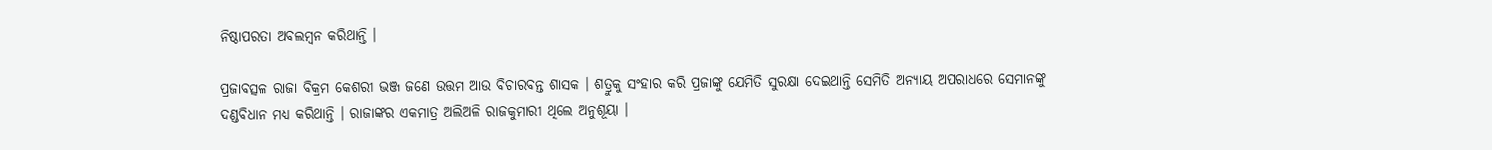ନିଷ୍ଠାପରତା ଅବଲମ୍ବନ କରିଥାନ୍ତି ‌।

ପ୍ରଜାବତ୍ସଳ ରାଜା ବିକ୍ରମ କେଶରୀ ଭଞ୍ଜ ଜଣେ ଉତ୍ତମ ଆଉ ବିଚାରବନ୍ତ ଶାସକ । ଶତ୍ରୁକୁ ସଂହାର କରି ପ୍ରଜାଙ୍କୁ ଯେମିତି ସୁରକ୍ଷା ଦେଇଥାନ୍ତି ସେମିତି ଅନ୍ୟାୟ ଅପରାଧରେ ସେମାନଙ୍କୁ ଦଣ୍ଡବିଧାନ ମଧ୍ୟ କରିଥାନ୍ତି । ରାଜାଙ୍କର ଏକମାତ୍ର ଅଲିଅଳି ରାଜକୁମାରୀ ଥିଲେ ଅନୁଶୂୟା ।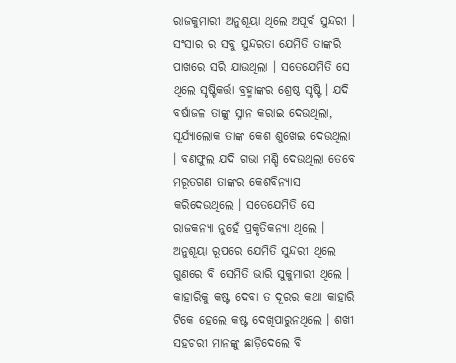ରାଜକୁମାରୀ ଅନୁଶୂୟା ଥିଲେ ଅପୂର୍ବ ସୁନ୍ଦରୀ । ସଂସାର ର ସବୁ ସୁନ୍ଦରତା ଯେମିତି ତାଙ୍କରି ପାଖରେ ସରି ଯାଉଥିଲା । ସତେଯେମିତି ସେ ଥିଲେ ସୃଷ୍ଟିକର୍ତ୍ତା ବ୍ରହ୍ମାଙ୍କର ଶ୍ରେଷ୍ଠ ସୃଷ୍ଟି ‌। ଯଦି ବର୍ଷାଜଳ ତାଙ୍କୁ ସ୍ନାନ କରାଇ ଦେଉଥିଲା, ସୂର୍ଯ୍ୟାଲୋକ ତାଙ୍କ କେଶ ଶୁଖେଇ ଦେଉଥିଲା । ବଣଫୁଲ ଯଦି ଗଭା ମଣ୍ଡି ଦେଉଥିଲା ତେବେ ମରୂତଗଣ ତାଙ୍କର କେଶବିନ୍ୟାସ କରିଦେଉଥିଲେ ‌। ସତେଯେମିତି ସେ ରାଜକନ୍ୟା ନୁହେଁ ପ୍ରକୃତିକନ୍ୟା ଥିଲେ । ଅନୁଶୂୟା ରୂପରେ ଯେମିତି ସୁନ୍ଦରୀ ଥିଲେ ଗୁଣରେ ବି ସେମିତି ଭାରି ସୁକୁମାରୀ ଥିଲେ । କାହାରିକୁ କଷ୍ଟ ଦେବା ତ ଦୂରର କଥା କାହାରି ଟିକେ ହେଲେ କଷ୍ଟ ଦେଖିପାରୁନଥିଲେ । ଶଖୀ ସହଚରୀ ମାନଙ୍କୁ ଛାଡ଼ିଦେଲେ ବି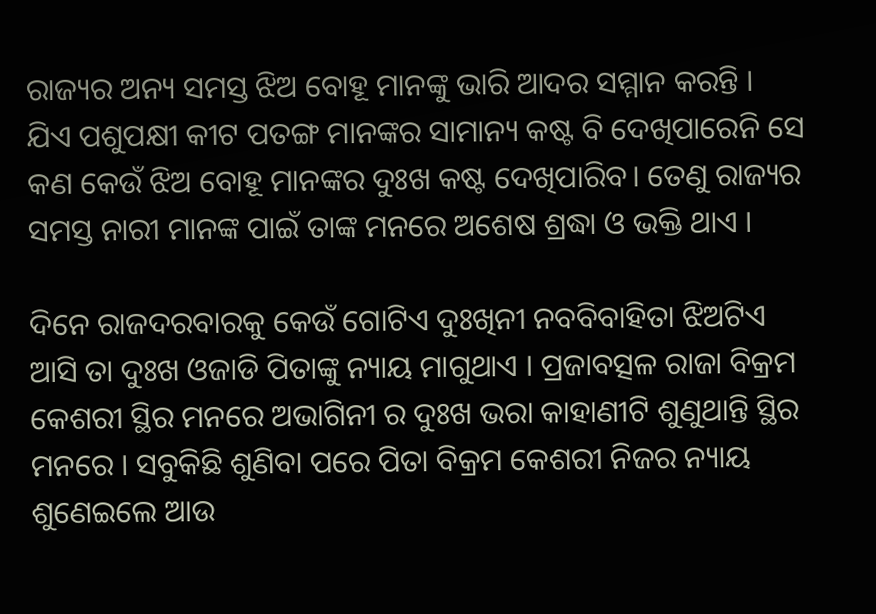ରାଜ୍ୟର ଅନ୍ୟ ସମସ୍ତ ଝିଅ ବୋହୂ ମାନଙ୍କୁ ଭାରି ଆଦର ସମ୍ମାନ କରନ୍ତି । ଯିଏ ପଶୁପକ୍ଷୀ କୀଟ ପତଙ୍ଗ ମାନଙ୍କର ସାମାନ୍ୟ କଷ୍ଟ ବି ଦେଖିପାରେନି ସେ କଣ କେଉଁ ଝିଅ ବୋହୂ ମାନଙ୍କର ଦୁଃଖ କଷ୍ଟ ଦେଖିପାରିବ। ତେଣୁ ରାଜ୍ୟର ସମସ୍ତ ନାରୀ ମାନଙ୍କ ପାଇଁ ତାଙ୍କ ମନରେ ଅଶେଷ ଶ୍ରଦ୍ଧା ଓ ଭକ୍ତି ଥାଏ ।

ଦିନେ ରାଜଦରବାରକୁ କେଉଁ ଗୋଟିଏ ଦୁଃଖିନୀ ନବବିବାହିତା ଝିଅଟିଏ ଆସି ତା ଦୁଃଖ ଓଜାଡି ପିତାଙ୍କୁ ନ୍ୟାୟ ମାଗୁଥାଏ । ପ୍ରଜାବତ୍ସଳ ରାଜା ବିକ୍ରମ କେଶରୀ ସ୍ଥିର ମନରେ ଅଭାଗିନୀ ର ଦୁଃଖ ଭରା କାହାଣୀଟି ଶୁଣୁଥାନ୍ତି ସ୍ଥିର ମନରେ । ସବୁକିଛି ଶୁଣିବା ପରେ ପିତା ବିକ୍ରମ କେଶରୀ ନିଜର ନ୍ୟାୟ ଶୁଣେଇଲେ ଆଉ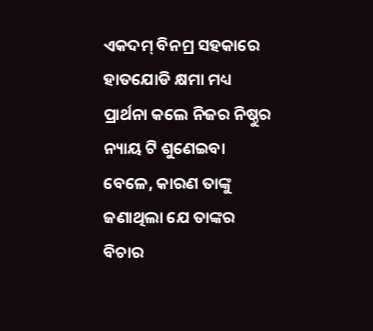ଏକଦମ୍ ବିନମ୍ର ସହକାରେ ହାତଯୋଡି କ୍ଷମା ମଧ୍ୟ ପ୍ରାର୍ଥନା କଲେ ନିଜର ନିଷ୍ଠୁର ନ୍ୟାୟ ଟି ଶୁଣେଇବା ବେଳେ, କାରଣ ତାଙ୍କୁ ଜଣାଥିଲା ଯେ ତାଙ୍କର ବିଚାର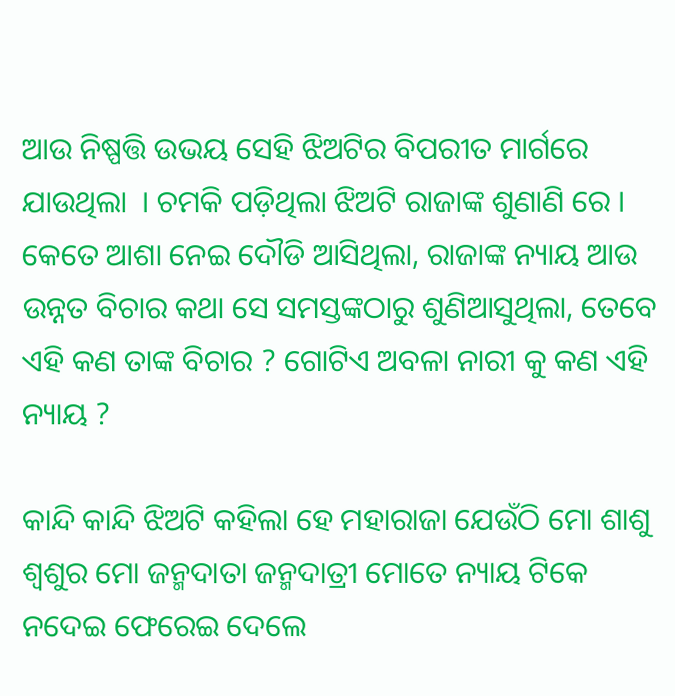ଆଉ ନିଷ୍ପତ୍ତି ଉଭୟ ସେହି ଝିଅଟିର ବିପରୀତ ମାର୍ଗରେ ଯାଉଥିଲା  । ଚମକି ପଡ଼ିଥିଲା ଝିଅଟି ରାଜାଙ୍କ ଶୁଣାଣି ରେ । କେତେ ଆଶା ନେଇ ଦୌଡି ଆସିଥିଲା, ରାଜାଙ୍କ ନ୍ୟାୟ ଆଉ ଉନ୍ନତ ବିଚାର କଥା ସେ ସମସ୍ତଙ୍କଠାରୁ ଶୁଣିଆସୁଥିଲା, ତେବେ ଏହି କଣ ତାଙ୍କ ବିଚାର ? ଗୋଟିଏ ଅବଳା ନାରୀ କୁ କଣ ଏହି ନ୍ୟାୟ ?

କାନ୍ଦି କାନ୍ଦି ଝିଅଟି କହିଲା ହେ ମହାରାଜା ଯେଉଁଠି ମୋ ଶାଶୁ ଶ୍ୱଶୁର ମୋ ଜନ୍ମଦାତା ଜନ୍ମଦାତ୍ରୀ ମୋତେ ନ୍ୟାୟ ଟିକେ ନଦେଇ ଫେରେଇ ଦେଲେ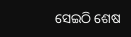ସେଇଠି ଶେଷ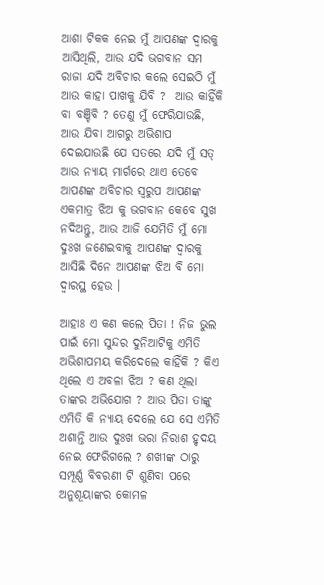ଆଶା ଟିକକ ନେଇ ମୁଁ ଆପଣଙ୍କ ଦ୍ଵାରକୁ ଆସିଥିଲି, ଆଉ ଯଦି ଭଗବାନ ସମ ରାଜା ଯଦି ଅବିଚାର କଲେ ସେଇଠି ମୁଁ ଆଉ କାହା ପାଖକୁ ଯିବି ?  ଆଉ କାହିଁକି ବା ବଞ୍ଚିବି ? ତେଣୁ ମୁଁ ଫେରିଯାଉଛି, ଆଉ ଯିବା ଆଗରୁ ଅଭିଶାପ ଦେଇଯାଉଛି ଯେ ସତରେ ଯଦି ମୁଁ ସତ୍ ଆଉ ନ୍ୟାୟ ମାର୍ଗରେ ଥାଏ ତେବେ ଆପଣଙ୍କ ଅବିଚାର ସ୍ଵରୁପ ଆପଣଙ୍କ ଏକମାତ୍ର ଝିଅ କୁ ଭଗବାନ କେବେ ସୁଖ ନଦିଅନ୍ତୁ, ଆଉ ଆଜି ଯେମିତି ମୁଁ ମୋ ଦୁଃଖ ଜଣେଇବାକୁ ଆପଣଙ୍କ ଦ୍ଵାରକୁ ଆସିଛି ଦିନେ ଆପଣଙ୍କ ଝିଅ ବି ମୋ ଦ୍ଵାରସ୍ଥ ହେଉ ।

ଆହାଃ ଏ କଣ କଲେ ପିତା ! ନିଜ ଭୁଲ ପାଇଁ ମୋ ସୁନ୍ଦର ଦୁନିଆଟିକୁ ଏମିତି  ଅଭିଶାପମୟ କରିଦେଲେ କାହିଁକି ? କିଏ ଥିଲେ ଏ ଅବଳା ଝିଅ ? କଣ ଥିଲା ତାଙ୍କର ଅଭିଯୋଗ ? ଆଉ ପିତା ତାଙ୍କୁ ଏମିତି କି ନ୍ୟାୟ ଦେଲେ ଯେ ସେ ଏମିତି ଅଶାନ୍ତି ଆଉ ଦୁଃଖ ଭରା ନିରାଶ ହୃଦୟ ନେଇ ଫେରିଗଲେ ? ଶଖୀଙ୍କ ଠାରୁ ସମ୍ପୂର୍ଣ୍ଣ ବିବରଣୀ ଟି ଶୁଣିବା ପରେ ଅନୁଶୂୟାଙ୍କର କୋମଳ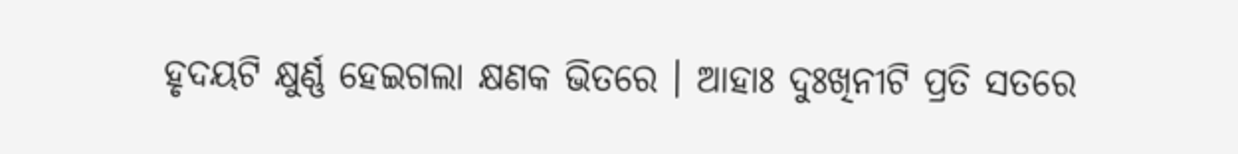ହୃଦୟଟି କ୍ଷୁର୍ଣ୍ଣ ହେଇଗଲା କ୍ଷଣକ ଭିତରେ । ଆହାଃ ଦୁଃଖିନୀଟି ପ୍ରତି ସତରେ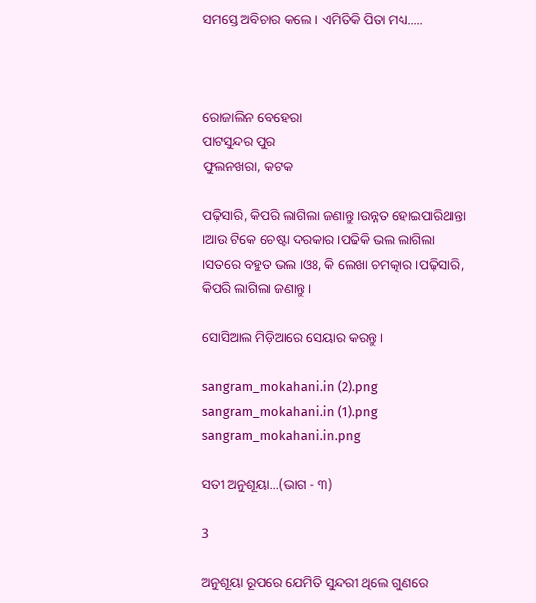ସମସ୍ତେ ଅବିଚାର କଲେ । ଏମିତିକି ପିତା ମଧ୍ୟ.....



ରୋଜାଲିନ ବେହେରା
ପାଟସୁନ୍ଦର ପୁର
ଫୁଲନଖରା, କଟକ

ପଢ଼ିସାରି, କିପରି ଲାଗିଲା ଜଣାନ୍ତୁ ।ଉନ୍ନତ ହୋଇପାରିଥାନ୍ତା ।ଆଉ ଟିକେ ଚେଷ୍ଟା ଦରକାର ।ପଢିକି ଭଲ ଲାଗିଲା ।ସତରେ ବହୁତ ଭଲ ।ଓଃ, କି ଲେଖା ଚମତ୍କାର ।ପଢ଼ିସାରି, କିପରି ଲାଗିଲା ଜଣାନ୍ତୁ ।

ସୋସିଆଲ ମିଡ଼ିଆରେ ସେୟାର କରନ୍ତୁ ।

sangram_mokahani.in (2).png
sangram_mokahani.in (1).png
sangram_mokahani.in.png

ସତୀ ଅନୁଶୂୟା...(ଭାଗ - ୩)

3

ଅନୁଶୂୟା ରୂପରେ ଯେମିତି ସୁନ୍ଦରୀ ଥିଲେ ଗୁଣରେ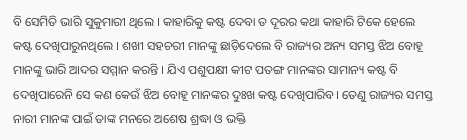ବି ସେମିତି ଭାରି ସୁକୁମାରୀ ଥିଲେ । କାହାରିକୁ କଷ୍ଟ ଦେବା ତ ଦୂରର କଥା କାହାରି ଟିକେ ହେଲେ କଷ୍ଟ ଦେଖିପାରୁନଥିଲେ । ଶଖୀ ସହଚରୀ ମାନଙ୍କୁ ଛାଡ଼ିଦେଲେ ବି ରାଜ୍ୟର ଅନ୍ୟ ସମସ୍ତ ଝିଅ ବୋହୂ ମାନଙ୍କୁ ଭାରି ଆଦର ସମ୍ମାନ କରନ୍ତି । ଯିଏ ପଶୁପକ୍ଷୀ କୀଟ ପତଙ୍ଗ ମାନଙ୍କର ସାମାନ୍ୟ କଷ୍ଟ ବି ଦେଖିପାରେନି ସେ କଣ କେଉଁ ଝିଅ ବୋହୂ ମାନଙ୍କର ଦୁଃଖ କଷ୍ଟ ଦେଖିପାରିବ। ତେଣୁ ରାଜ୍ୟର ସମସ୍ତ ନାରୀ ମାନଙ୍କ ପାଇଁ ତାଙ୍କ ମନରେ ଅଶେଷ ଶ୍ରଦ୍ଧା ଓ ଭକ୍ତି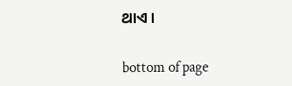ଥାଏ ।

bottom of page